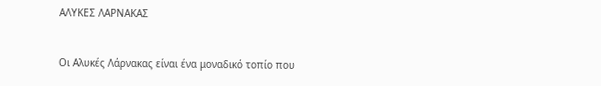ΑΛΥΚΕΣ ΛΑΡΝΑΚΑΣ


Οι Αλυκές Λάρνακας είναι ένα μοναδικό τοπίο που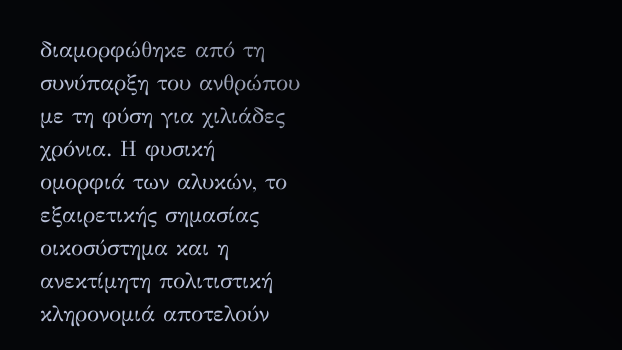διαμορφώθηκε από τη συνύπαρξη του ανθρώπου με τη φύση για χιλιάδες χρόνια. Η φυσική ομορφιά των αλυκών, το εξαιρετικής σημασίας οικοσύστημα και η ανεκτίμητη πολιτιστική κληρονομιά αποτελούν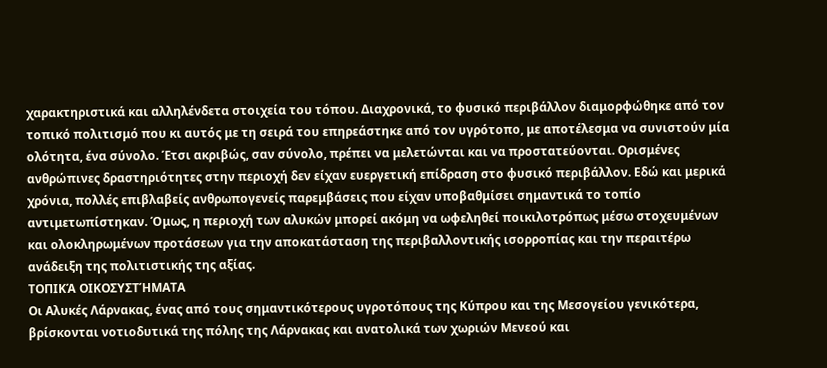χαρακτηριστικά και αλληλένδετα στοιχεία του τόπου. Διαχρονικά, το φυσικό περιβάλλον διαμορφώθηκε από τον τοπικό πολιτισμό που κι αυτός με τη σειρά του επηρεάστηκε από τον υγρότοπο, με αποτέλεσμα να συνιστούν μία ολότητα, ένα σύνολο. Έτσι ακριβώς, σαν σύνολο, πρέπει να μελετώνται και να προστατεύονται. Ορισμένες ανθρώπινες δραστηριότητες στην περιοχή δεν είχαν ευεργετική επίδραση στο φυσικό περιβάλλον. Εδώ και μερικά χρόνια, πολλές επιβλαβείς ανθρωπογενείς παρεμβάσεις που είχαν υποβαθμίσει σημαντικά το τοπίο αντιμετωπίστηκαν. Όμως, η περιοχή των αλυκών μπορεί ακόμη να ωφεληθεί ποικιλοτρόπως μέσω στοχευμένων και ολοκληρωμένων προτάσεων για την αποκατάσταση της περιβαλλοντικής ισορροπίας και την περαιτέρω ανάδειξη της πολιτιστικής της αξίας.
ΤΟΠΙΚΆ ΟΙΚΟΣΥΣΤΉΜΑΤΑ
Οι Αλυκές Λάρνακας, ένας από τους σημαντικότερους υγροτόπους της Κύπρου και της Μεσογείου γενικότερα, βρίσκονται νοτιοδυτικά της πόλης της Λάρνακας και ανατολικά των χωριών Μενεού και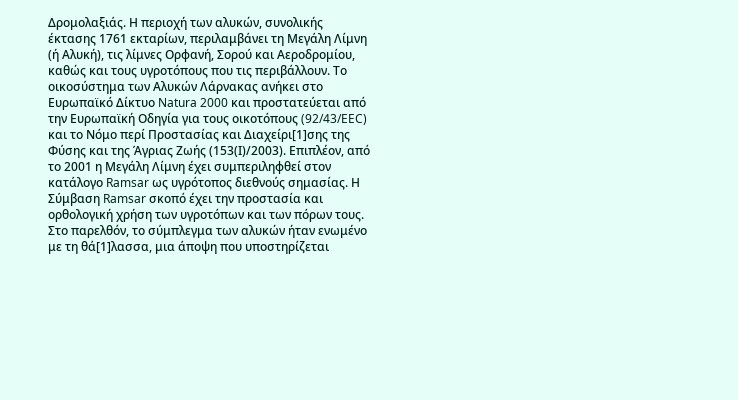Δρομολαξιάς. Η περιοχή των αλυκών, συνολικής έκτασης 1761 εκταρίων, περιλαμβάνει τη Μεγάλη Λίμνη (ή Αλυκή), τις λίμνες Ορφανή, Σορού και Αεροδρομίου, καθώς και τους υγροτόπους που τις περιβάλλουν. Το οικοσύστημα των Αλυκών Λάρνακας ανήκει στο Ευρωπαϊκό Δίκτυο Natura 2000 και προστατεύεται από την Ευρωπαϊκή Οδηγία για τους οικοτόπους (92/43/EEC) και το Νόμο περί Προστασίας και Διαχείρι[1]σης της Φύσης και της Άγριας Ζωής (153(Ι)/2003). Επιπλέον, από το 2001 η Μεγάλη Λίμνη έχει συμπεριληφθεί στον κατάλογο Ramsar ως υγρότοπος διεθνούς σημασίας. Η Σύμβαση Ramsar σκοπό έχει την προστασία και ορθολογική χρήση των υγροτόπων και των πόρων τους. Στο παρελθόν, το σύμπλεγμα των αλυκών ήταν ενωμένο με τη θά[1]λασσα, μια άποψη που υποστηρίζεται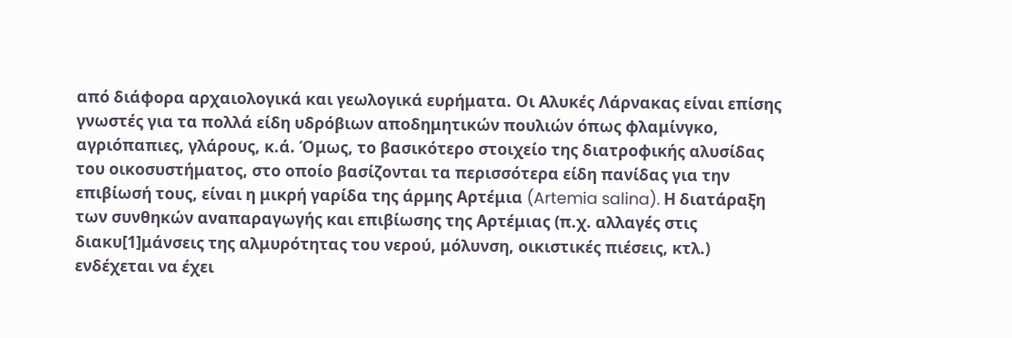από διάφορα αρχαιολογικά και γεωλογικά ευρήματα. Οι Αλυκές Λάρνακας είναι επίσης γνωστές για τα πολλά είδη υδρόβιων αποδημητικών πουλιών όπως φλαμίνγκο, αγριόπαπιες, γλάρους, κ.ά. Όμως, το βασικότερο στοιχείο της διατροφικής αλυσίδας του οικοσυστήματος, στο οποίο βασίζονται τα περισσότερα είδη πανίδας για την επιβίωσή τους, είναι η μικρή γαρίδα της άρμης Αρτέμια (Artemia salina). Η διατάραξη των συνθηκών αναπαραγωγής και επιβίωσης της Αρτέμιας (π.χ. αλλαγές στις διακυ[1]μάνσεις της αλμυρότητας του νερού, μόλυνση, οικιστικές πιέσεις, κτλ.) ενδέχεται να έχει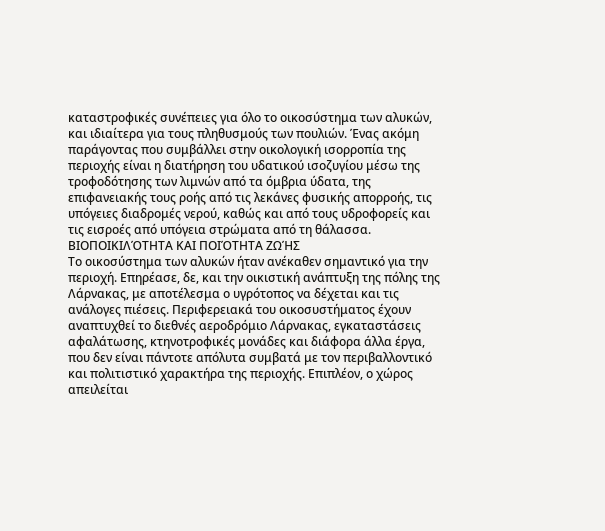καταστροφικές συνέπειες για όλο το οικοσύστημα των αλυκών, και ιδιαίτερα για τους πληθυσμούς των πουλιών. Ένας ακόμη παράγοντας που συμβάλλει στην οικολογική ισορροπία της περιοχής είναι η διατήρηση του υδατικού ισοζυγίου μέσω της τροφοδότησης των λιμνών από τα όμβρια ύδατα, της επιφανειακής τους ροής από τις λεκάνες φυσικής απορροής, τις υπόγειες διαδρομές νερού, καθώς και από τους υδροφορείς και τις εισροές από υπόγεια στρώματα από τη θάλασσα.
ΒΙΟΠΟΙΚΙΛΌΤΗΤΑ ΚΑΙ ΠΟΙΌΤΗΤΑ ΖΩΉΣ
Το οικοσύστημα των αλυκών ήταν ανέκαθεν σημαντικό για την περιοχή. Επηρέασε, δε, και την οικιστική ανάπτυξη της πόλης της Λάρνακας, με αποτέλεσμα ο υγρότοπος να δέχεται και τις ανάλογες πιέσεις. Περιφερειακά του οικοσυστήματος έχουν αναπτυχθεί το διεθνές αεροδρόμιο Λάρνακας, εγκαταστάσεις αφαλάτωσης, κτηνοτροφικές μονάδες και διάφορα άλλα έργα, που δεν είναι πάντοτε απόλυτα συμβατά με τον περιβαλλοντικό και πολιτιστικό χαρακτήρα της περιοχής. Επιπλέον, ο χώρος απειλείται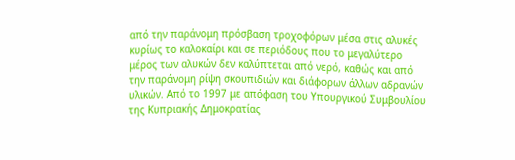από την παράνομη πρόσβαση τροχοφόρων μέσα στις αλυκές κυρίως το καλοκαίρι και σε περιόδους που το μεγαλύτερο μέρος των αλυκών δεν καλύπτεται από νερό, καθώς και από την παράνομη ρίψη σκουπιδιών και διάφορων άλλων αδρανών υλικών. Από το 1997 με απόφαση του Υπουργικού Συμβουλίου της Κυπριακής Δημοκρατίας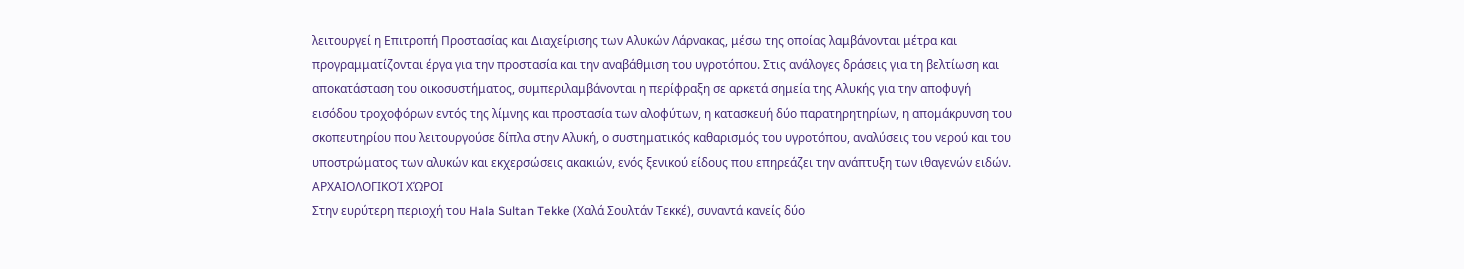λειτουργεί η Επιτροπή Προστασίας και Διαχείρισης των Αλυκών Λάρνακας, μέσω της οποίας λαμβάνονται μέτρα και προγραμματίζονται έργα για την προστασία και την αναβάθμιση του υγροτόπου. Στις ανάλογες δράσεις για τη βελτίωση και αποκατάσταση του οικοσυστήματος, συμπεριλαμβάνονται η περίφραξη σε αρκετά σημεία της Αλυκής για την αποφυγή εισόδου τροχοφόρων εντός της λίμνης και προστασία των αλοφύτων, η κατασκευή δύο παρατηρητηρίων, η απομάκρυνση του σκοπευτηρίου που λειτουργούσε δίπλα στην Αλυκή, ο συστηματικός καθαρισμός του υγροτόπου, αναλύσεις του νερού και του υποστρώματος των αλυκών και εκχερσώσεις ακακιών, ενός ξενικού είδους που επηρεάζει την ανάπτυξη των ιθαγενών ειδών.
ΑΡΧΑΙΟΛΟΓΙΚΟΊ ΧΏΡΟΙ
Στην ευρύτερη περιοχή του Hala Sultan Tekke (Χαλά Σουλτάν Τεκκέ), συναντά κανείς δύο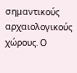σημαντικούς αρχαιολογικούς χώρους. Ο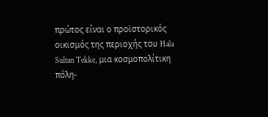πρώτος είναι ο προϊστορικός οικισμός της περιοχής του Hala Sultan Tekke, μια κοσμοπολίτικη πόλη-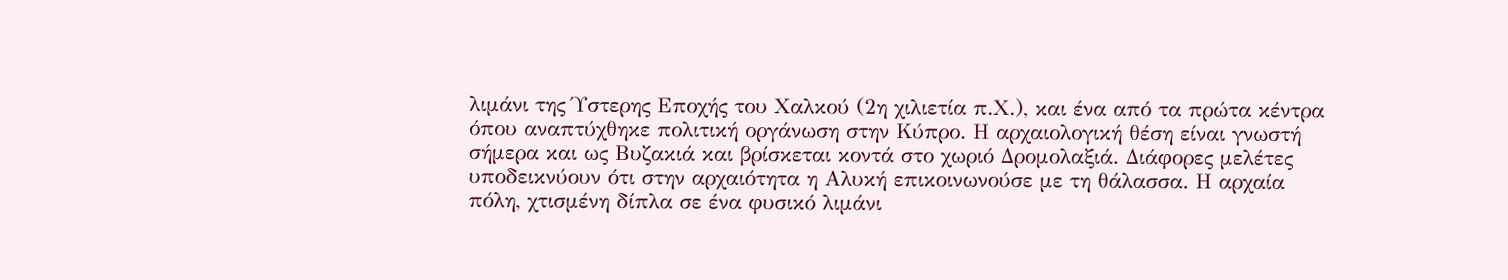λιμάνι της Ύστερης Εποχής του Χαλκού (2η χιλιετία π.Χ.), και ένα από τα πρώτα κέντρα όπου αναπτύχθηκε πολιτική οργάνωση στην Κύπρο. Η αρχαιολογική θέση είναι γνωστή σήμερα και ως Βυζακιά και βρίσκεται κοντά στο χωριό Δρομολαξιά. Διάφορες μελέτες υποδεικνύουν ότι στην αρχαιότητα η Αλυκή επικοινωνούσε με τη θάλασσα. Η αρχαία πόλη, χτισμένη δίπλα σε ένα φυσικό λιμάνι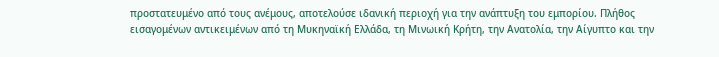προστατευμένο από τους ανέμους, αποτελούσε ιδανική περιοχή για την ανάπτυξη του εμπορίου. Πλήθος εισαγομένων αντικειμένων από τη Μυκηναϊκή Ελλάδα, τη Μινωική Κρήτη, την Ανατολία, την Αίγυπτο και την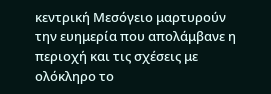κεντρική Μεσόγειο μαρτυρούν την ευημερία που απολάμβανε η περιοχή και τις σχέσεις με ολόκληρο το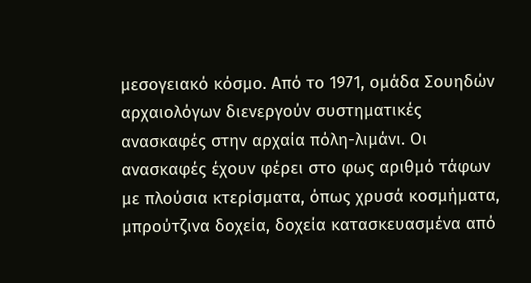μεσογειακό κόσμο. Από το 1971, ομάδα Σουηδών αρχαιολόγων διενεργούν συστηματικές ανασκαφές στην αρχαία πόλη-λιμάνι. Οι ανασκαφές έχουν φέρει στο φως αριθμό τάφων με πλούσια κτερίσματα, όπως χρυσά κοσμήματα, μπρούτζινα δοχεία, δοχεία κατασκευασμένα από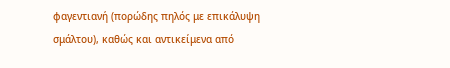φαγεντιανή (πορώδης πηλός με επικάλυψη σμάλτου), καθώς και αντικείμενα από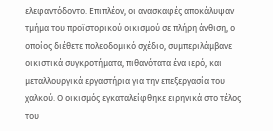ελεφαντόδοντο. Επιπλέον, οι ανασκαφές αποκάλυψαν τμήμα του προϊστορικού οικισμού σε πλήρη άνθιση, ο οποίος διέθετε πολεοδομικό σχέδιο, συμπεριλάμβανε οικιστικά συγκροτήματα, πιθανότατα ένα ιερό, και μεταλλουργικά εργαστήρια για την επεξεργασία του χαλκού. Ο οικισμός εγκαταλείφθηκε ειρηνικά στο τέλος του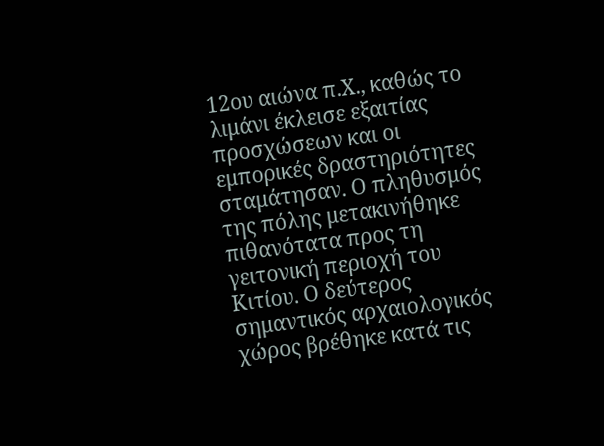12ου αιώνα π.Χ., καθώς το λιμάνι έκλεισε εξαιτίας προσχώσεων και οι εμπορικές δραστηριότητες σταμάτησαν. Ο πληθυσμός της πόλης μετακινήθηκε πιθανότατα προς τη γειτονική περιοχή του Κιτίου. Ο δεύτερος σημαντικός αρχαιολογικός χώρος βρέθηκε κατά τις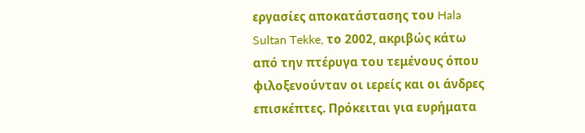εργασίες αποκατάστασης του Hala Sultan Tekke, το 2002, ακριβώς κάτω από την πτέρυγα του τεμένους όπου φιλοξενούνταν οι ιερείς και οι άνδρες επισκέπτες. Πρόκειται για ευρήματα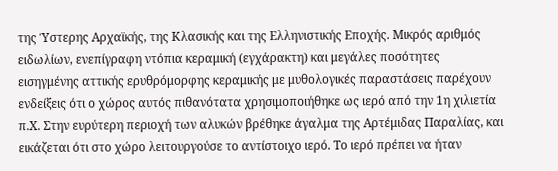της Ύστερης Αρχαϊκής, της Κλασικής και της Ελληνιστικής Εποχής. Μικρός αριθμός ειδωλίων, ενεπίγραφη ντόπια κεραμική (εγχάρακτη) και μεγάλες ποσότητες εισηγμένης αττικής ερυθρόμορφης κεραμικής με μυθολογικές παραστάσεις παρέχουν ενδείξεις ότι ο χώρος αυτός πιθανότατα χρησιμοποιήθηκε ως ιερό από την 1η χιλιετία π.Χ. Στην ευρύτερη περιοχή των αλυκών βρέθηκε άγαλμα της Αρτέμιδας Παραλίας, και εικάζεται ότι στο χώρο λειτουργούσε το αντίστοιχο ιερό. Το ιερό πρέπει να ήταν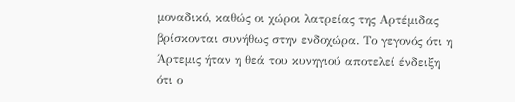μοναδικό, καθώς οι χώροι λατρείας της Αρτέμιδας βρίσκονται συνήθως στην ενδοχώρα. Το γεγονός ότι η Άρτεμις ήταν η θεά του κυνηγιού αποτελεί ένδειξη ότι ο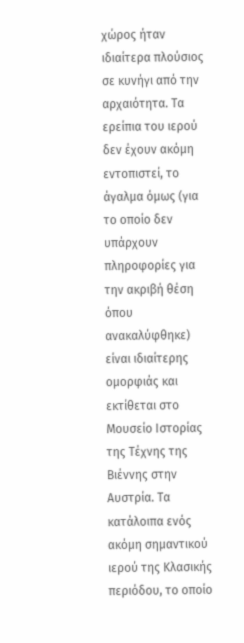χώρος ήταν ιδιαίτερα πλούσιος σε κυνήγι από την αρχαιότητα. Τα ερείπια του ιερού δεν έχουν ακόμη εντοπιστεί, το άγαλμα όμως (για το οποίο δεν υπάρχουν πληροφορίες για την ακριβή θέση όπου ανακαλύφθηκε) είναι ιδιαίτερης ομορφιάς και εκτίθεται στο Μουσείο Ιστορίας της Τέχνης της Βιέννης στην Αυστρία. Τα κατάλοιπα ενός ακόμη σημαντικού ιερού της Κλασικής περιόδου, το οποίο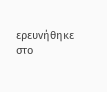ερευνήθηκε στο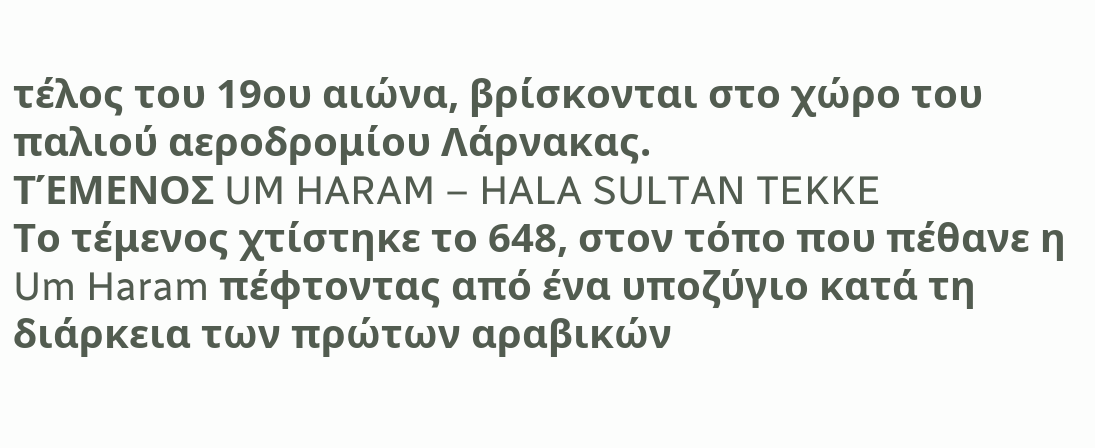τέλος του 19ου αιώνα, βρίσκονται στο χώρο του παλιού αεροδρομίου Λάρνακας.
ΤΈΜΕΝΟΣ UM HARAM – HALA SULTAN TEKKE
Το τέμενος χτίστηκε το 648, στον τόπο που πέθανε η Um Haram πέφτοντας από ένα υποζύγιο κατά τη διάρκεια των πρώτων αραβικών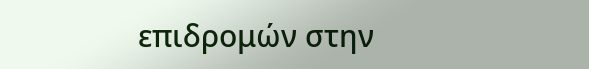επιδρομών στην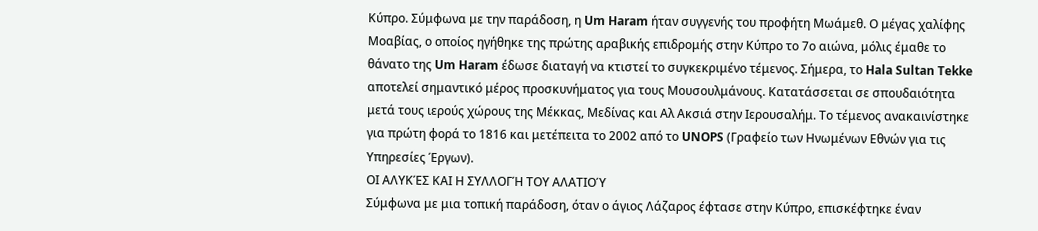Κύπρο. Σύμφωνα με την παράδοση, η Um Haram ήταν συγγενής του προφήτη Μωάμεθ. Ο μέγας χαλίφης Μοαβίας, ο οποίος ηγήθηκε της πρώτης αραβικής επιδρομής στην Κύπρο το 7ο αιώνα, μόλις έμαθε το θάνατο της Um Haram έδωσε διαταγή να κτιστεί το συγκεκριμένο τέμενος. Σήμερα, το Hala Sultan Tekke αποτελεί σημαντικό μέρος προσκυνήματος για τους Μουσουλμάνους. Κατατάσσεται σε σπουδαιότητα μετά τους ιερούς χώρους της Μέκκας, Μεδίνας και Αλ Ακσιά στην Ιερουσαλήμ. Το τέμενος ανακαινίστηκε για πρώτη φορά το 1816 και μετέπειτα το 2002 από το UNOPS (Γραφείο των Ηνωμένων Εθνών για τις Υπηρεσίες Έργων).
ΟΙ ΑΛΥΚΈΣ ΚΑΙ Η ΣΥΛΛΟΓΉ ΤΟΥ ΑΛΑΤΙΟΎ
Σύμφωνα με μια τοπική παράδοση, όταν ο άγιος Λάζαρος έφτασε στην Κύπρο, επισκέφτηκε έναν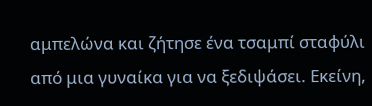αμπελώνα και ζήτησε ένα τσαμπί σταφύλι από μια γυναίκα για να ξεδιψάσει. Εκείνη,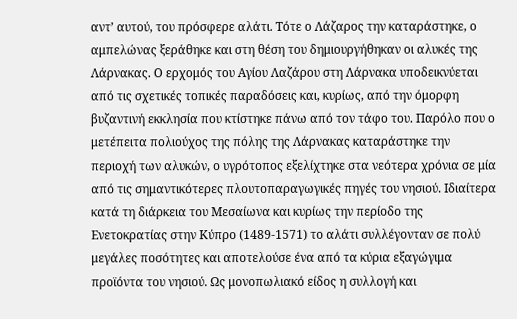αντ’ αυτού, του πρόσφερε αλάτι. Τότε ο Λάζαρος την καταράστηκε, ο αμπελώνας ξεράθηκε και στη θέση του δημιουργήθηκαν οι αλυκές της Λάρνακας. Ο ερχομός του Αγίου Λαζάρου στη Λάρνακα υποδεικνύεται από τις σχετικές τοπικές παραδόσεις και, κυρίως, από την όμορφη βυζαντινή εκκλησία που κτίστηκε πάνω από τον τάφο του. Παρόλο που ο μετέπειτα πολιούχος της πόλης της Λάρνακας καταράστηκε την περιοχή των αλυκών, ο υγρότοπος εξελίχτηκε στα νεότερα χρόνια σε μία από τις σημαντικότερες πλουτοπαραγωγικές πηγές του νησιού. Ιδιαίτερα κατά τη διάρκεια του Μεσαίωνα και κυρίως την περίοδο της Ενετοκρατίας στην Κύπρο (1489-1571) το αλάτι συλλέγονταν σε πολύ μεγάλες ποσότητες και αποτελούσε ένα από τα κύρια εξαγώγιμα προϊόντα του νησιού. Ως μονοπωλιακό είδος η συλλογή και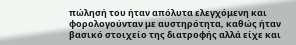πώλησή του ήταν απόλυτα ελεγχόμενη και φορολογούνταν με αυστηρότητα, καθώς ήταν βασικό στοιχείο της διατροφής αλλά είχε και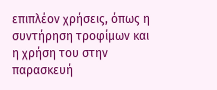επιπλέον χρήσεις, όπως η συντήρηση τροφίμων και η χρήση του στην παρασκευή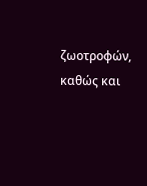ζωοτροφών, καθώς και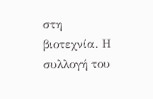στη βιοτεχνία. Η συλλογή του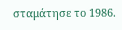σταμάτησε το 1986.